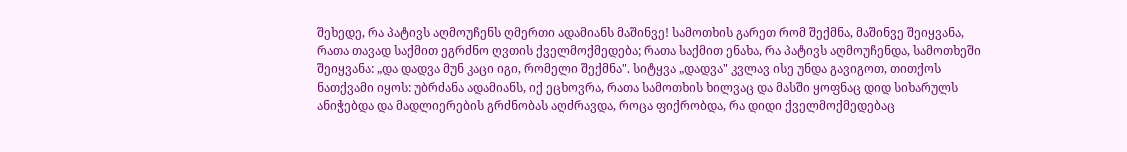შეხედე, რა პატივს აღმოუჩენს ღმერთი ადამიანს მაშინვე! სამოთხის გარეთ რომ შექმნა, მაშინვე შეიყვანა, რათა თავად საქმით ეგრძნო ღვთის ქველმოქმედება; რათა საქმით ენახა, რა პატივს აღმოუჩენდა, სამოთხეში შეიყვანა: „და დადვა მუნ კაცი იგი, რომელი შექმნა". სიტყვა „დადვა" კვლავ ისე უნდა გავიგოთ, თითქოს ნათქვამი იყოს: უბრძანა ადამიანს, იქ ეცხოვრა, რათა სამოთხის ხილვაც და მასში ყოფნაც დიდ სიხარულს ანიჭებდა და მადლიერების გრძნობას აღძრავდა, როცა ფიქრობდა, რა დიდი ქველმოქმედებაც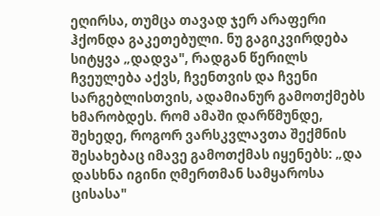ეღირსა, თუმცა თავად ჯერ არაფერი ჰქონდა გაკეთებული. ნუ გაგიკვირდება სიტყვა „დადვა", რადგან წერილს ჩვეულება აქვს, ჩვენთვის და ჩვენი სარგებლისთვის, ადამიანურ გამოთქმებს ხმარობდეს. რომ ამაში დარწმუნდე, შეხედე, როგორ ვარსკვლავთა შექმნის შესახებაც იმავე გამოთქმას იყენებს: „და დასხნა იგინი ღმერთმან სამყაროსა ცისასა"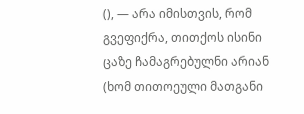(), — არა იმისთვის, რომ გვეფიქრა, თითქოს ისინი ცაზე ჩამაგრებულნი არიან (ხომ თითოეული მათგანი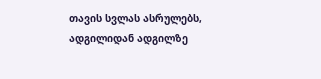თავის სვლას ასრულებს, ადგილიდან ადგილზე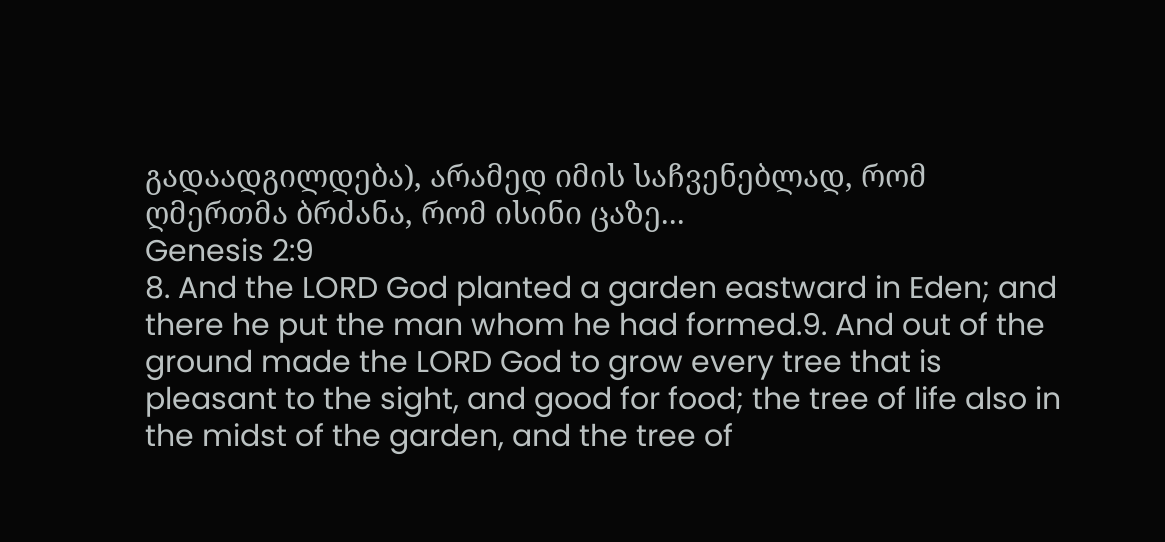გადაადგილდება), არამედ იმის საჩვენებლად, რომ ღმერთმა ბრძანა, რომ ისინი ცაზე...
Genesis 2:9
8. And the LORD God planted a garden eastward in Eden; and there he put the man whom he had formed.9. And out of the ground made the LORD God to grow every tree that is pleasant to the sight, and good for food; the tree of life also in the midst of the garden, and the tree of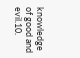knowledge of good and evil.10.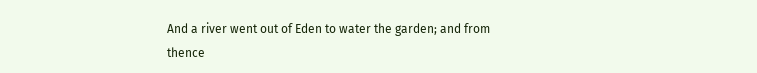And a river went out of Eden to water the garden; and from thence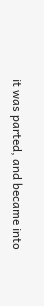it was parted, and became into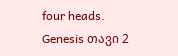four heads.
Genesis თავი 2